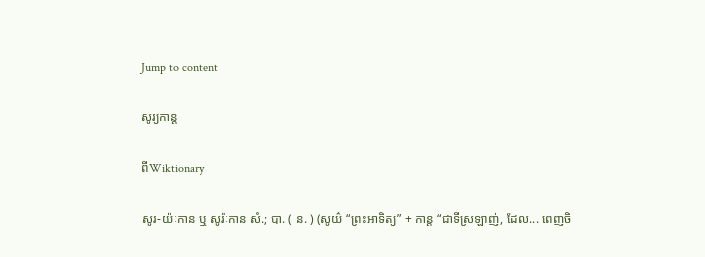Jump to content

សូរ្យកាន្ត

ពីWiktionary

សូរ-យ៉ៈកាន ឬ សូរ៉ៈកាន សំ.; បា. ( ន. ) (សូយ៌ “ព្រះអាទិត្យ” + កាន្ត “ជាទីស្រឡាញ់, ដែល... ពេញចិ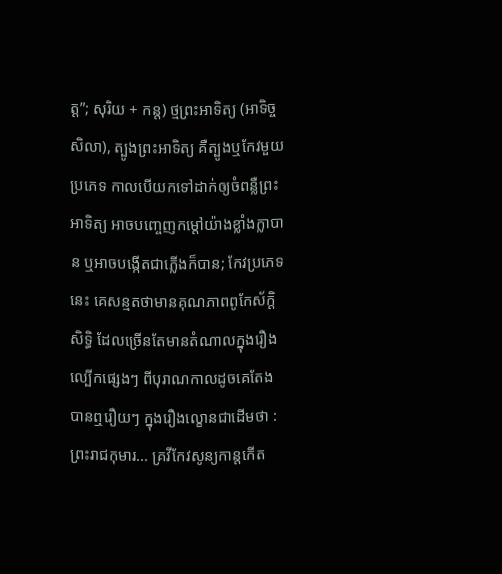ត្ត”; សុរិយ + កន្ត) ថ្មព្រះអាទិត្យ (អាទិច្ចសិលា), ត្បូងព្រះអាទិត្យ គឺត្បូងឬកែវមួយប្រភេទ កាលបើយកទៅដាក់ឲ្យចំពន្លឺព្រះអាទិត្យ អាចបញ្ចេញកម្តៅយ៉ាងខ្លាំងក្លាបាន ឬអាចបង្កើតជាភ្លើងក៏បាន; កែវប្រភេទនេះ គេសន្មតថាមានគុណភាពពូកែស័ក្ដិសិទ្ធិ ដែលច្រើនតែមានតំណាលក្នុងរឿងល្បើកផ្សេងៗ ពីបុរាណកាលដូចគេតែងបានឮរឿយៗ ក្នុងរឿងល្ខោនជាដើមថា : ព្រះរាជកុមារ... គ្រវីកែវសូន្យកាន្តកើត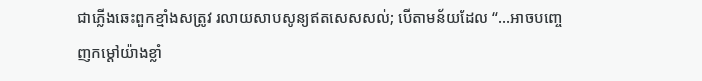ជាភ្លើងឆេះពួកខ្មាំងសត្រូវ រលាយសាបសូន្យឥតសេសសល់; បើតាមន័យដែល “...អាចបញ្ចេញកម្តៅយ៉ាងខ្លាំ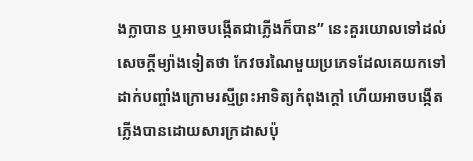ងក្លាបាន ឬអាចបង្កើតជាភ្លើងក៏បាន” នេះគួរយោលទៅដល់សេចក្ដីម្យ៉ាងទៀតថា កែវចរណៃមួយប្រភេទដែលគេយកទៅដាក់បញ្ចាំងក្រោមរស្មីព្រះអាទិត្យកំពុងក្ដៅ ហើយអាចបង្កើតភ្លើងបានដោយសារក្រដាសប៉ុ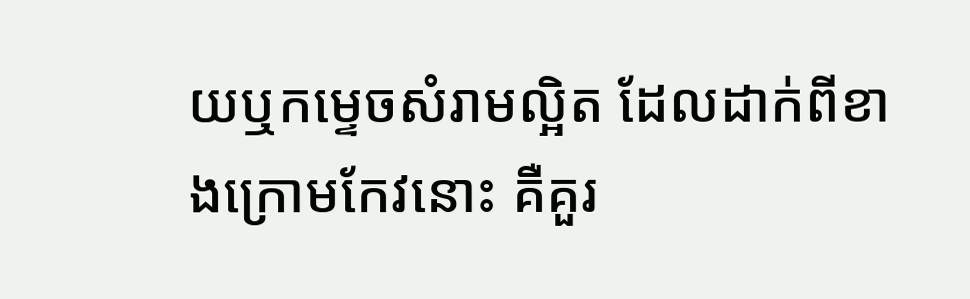យឬកម្ទេចសំរាមល្អិត ដែលដាក់ពីខាងក្រោមកែវនោះ គឺគួរ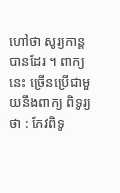ហៅថា សូរ្យកាន្ត បានដែរ ។ ពាក្យនេះ ច្រើនប្រើជាមួយនឹងពាក្យ ពិទូរ្យ ថា : កែវពិទូ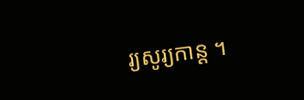រ្យសូរ្យកាន្ត ។